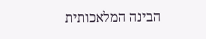הבינה המלאכותית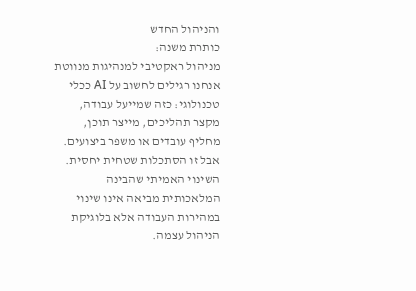והניהול החדש
כותרת משנה:
מניהול ראקטיבי למנהיגות מנווטת
אנחנו רגילים לחשוב על AI ככלי טכנולוגי: כזה שמייעל עבודה, מקצר תהליכים, מייצר תוכן, מחליף עובדים או משפר ביצועים. אבל זו הסתכלות שטחית יחסית. השינוי האמיתי שהבינה המלאכותית מביאה אינו שינוי במהירות העבודה אלא בלוגיקת הניהול עצמה.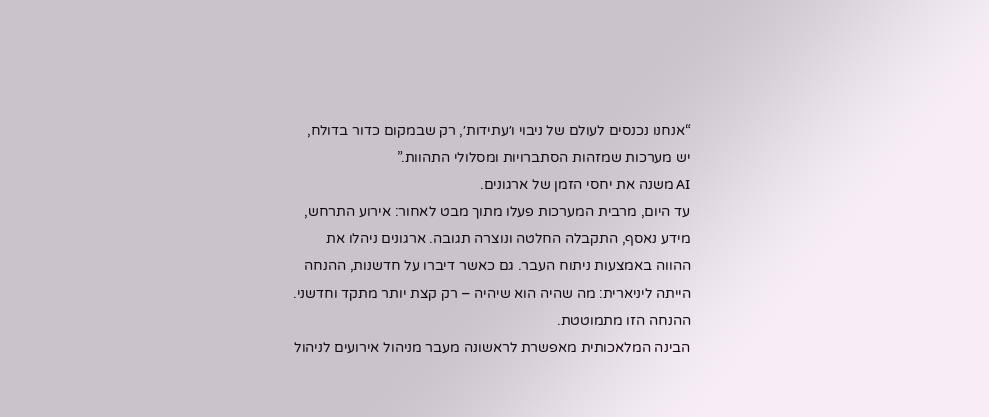“אנחנו נכנסים לעולם של ניבוי ו׳עתידות׳, רק שבמקום כדור בדולח, יש מערכות שמזהות הסתברויות ומסלולי התהוות.”
AI משנה את יחסי הזמן של ארגונים.
עד היום, מרבית המערכות פעלו מתוך מבט לאחור: אירוע התרחש, מידע נאסף, התקבלה החלטה ונוצרה תגובה. ארגונים ניהלו את ההווה באמצעות ניתוח העבר. גם כאשר דיברו על חדשנות, ההנחה הייתה ליניארית: מה שהיה הוא שיהיה – רק קצת יותר מתקד וחדשני.
ההנחה הזו מתמוטטת.
הבינה המלאכותית מאפשרת לראשונה מעבר מניהול אירועים לניהול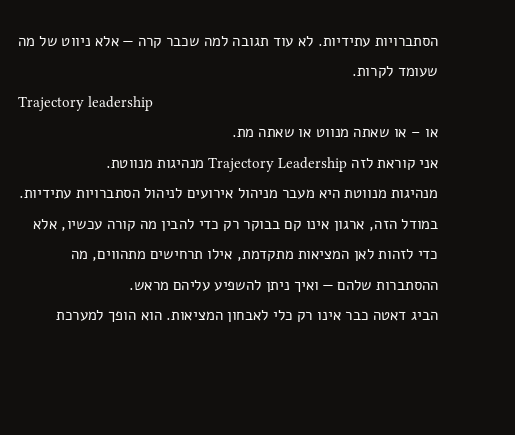הסתברויות עתידיות. לא עוד תגובה למה שכבר קרה — אלא ניווט של מה שעומד לקרות.
Trajectory leadership
או – או שאתה מנווט או שאתה מת.
אני קוראת לזה Trajectory Leadership מנהיגות מנווטת.
מנהיגות מנווטת היא מעבר מניהול אירועים לניהול הסתברויות עתידיות.
במודל הזה, ארגון אינו קם בבוקר רק כדי להבין מה קורה עכשיו, אלא כדי לזהות לאן המציאות מתקדמת, אילו תרחישים מתהווים, מה ההסתברות שלהם — ואיך ניתן להשפיע עליהם מראש.
הביג דאטה כבר אינו רק כלי לאבחון המציאות. הוא הופך למערכת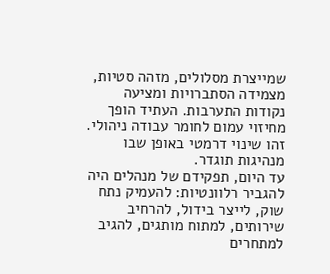שמייצרת מסלולים, מזהה סטיות, מצמידה הסתברויות ומציעה נקודות התערבות. העתיד הופך מחיזוי עמום לחומר עבודה ניהולי.
זהו שינוי דרמטי באופן שבו מנהיגות תוגדר.
עד היום, תפקידם של מנהלים היה להגביר רלוונטיות: להעמיק נתח שוק, לייצר בידול, להרחיב שירותים, למתוח מותגים, להגיב למתחרים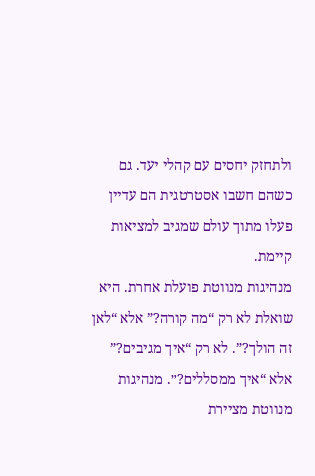ולתחזק יחסים עם קהלי יעד. גם כשהם חשבו אסטרטגית הם עדיין פעלו מתוך עולם שמגיב למציאות קיימת.
מנהיגות מנווטת פועלת אחרת. היא שואלת לא רק “מה קורה?” אלא “לאן זה הולך?”. לא רק “איך מגיבים?” אלא “איך ממסללים?״. מנהיגות מנווטת מציירת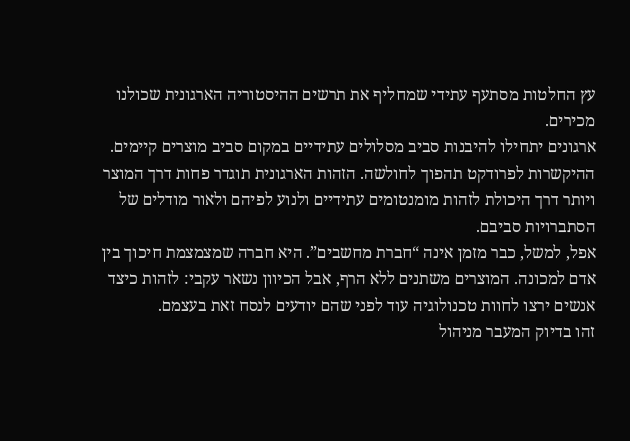עץ החלטות מסתעף עתידי שמחליף את תרשים ההיסטוריה הארגונית שכולנו מכירים.
ארגונים יתחילו להיבנות סביב מסלולים עתידיים במקום סביב מוצרים קיימים. ההיקשרות לפרודקט תהפוך לחולשה. הזהות הארגונית תוגדר פחות דרך המוצר ויותר דרך היכולת לזהות מומנטומים עתידיים ולנוע לפיהם ולאור מודלים של הסתברויות סביבם.
אפל, למשל, כבר מזמן אינה “חברת מחשבים”. היא חברה שמצמצמת חיכוך בין אדם למכונה. המוצרים משתנים ללא הרף, אבל הכיוון נשאר עקבי: לזהות כיצד אנשים ירצו לחוות טכנולוגיה עוד לפני שהם יודעים לנסח זאת בעצמם.
זהו בדיוק המעבר מניהול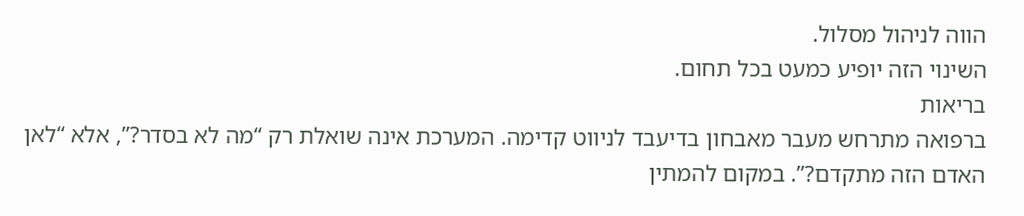הווה לניהול מסלול.
השינוי הזה יופיע כמעט בכל תחום.
בריאות
ברפואה מתרחש מעבר מאבחון בדיעבד לניווט קדימה. המערכת אינה שואלת רק “מה לא בסדר?”, אלא “לאן האדם הזה מתקדם?”. במקום להמתין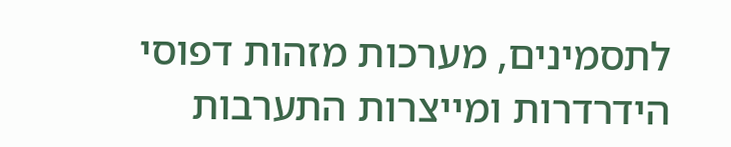לתסמינים, מערכות מזהות דפוסי הידרדרות ומייצרות התערבות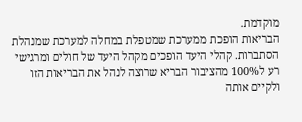מוקדמת.
הבריאות הופכת ממערכת שמטפלת במחלה למערכת שמנהלת הסתברות. קהלי היעד הופכים מקהל היעד של חולים ומרגישי רע ל100% מהציבור הבריא שרוצה לנהל את הבריאות הזו ולקיים אותה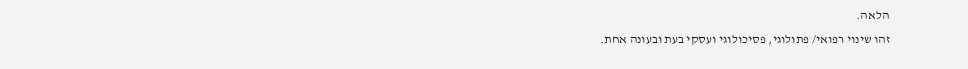הלאה.
זהו שינוי רפואי/ פתולוגי, פסיכולוגי ועסקי בעת ובעונה אחת.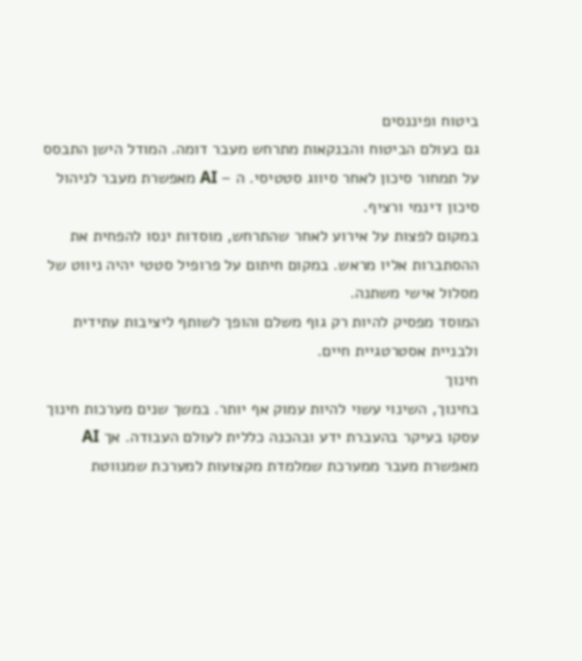ביטוח ופיננסים
גם בעולם הביטוח והבנקאות מתרחש מעבר דומה. המודל הישן התבסס על תמחור סיכון לאחר סיווג סטטיסי. ה – AI מאפשרת מעבר לניהול סיכון דינמי ורציף.
במקום לפצות על אירוע לאחר שהתרחש, מוסדות ינסו להפחית את ההסתברות אליו מראש. במקום חיתום על פרופיל סטטי יהיה ניווט של מסלול אישי משתנה.
המוסד מפסיק להיות רק גוף משלם והופך לשותף ליציבות עתידית ולבניית אסטרטגיית חיים.
חינוך
בחינוך, השינוי עשוי להיות עמוק אף יותר. במשך שנים מערכות חינוך עסקו בעיקר בהעברת ידע ובהכנה כללית לעולם העבודה. אך AI מאפשרת מעבר ממערכת שמלמדת מקצועות למערכת שמנווטת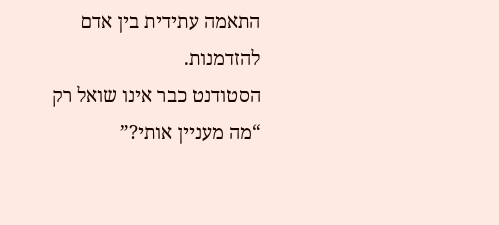התאמה עתידית בין אדם להזדמנות.
הסטודנט כבר אינו שואל רק “מה מעניין אותי?”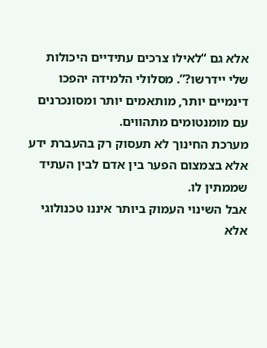אלא גם “לאילו צרכים עתידיים היכולות שלי יידרשו?”. מסלולי הלמידה יהפכו דינמיים יותר, מותאמים יותר ומסונכרנים עם מומנטומים מתהווים.
מערכת החינוך לא תעסוק רק בהעברת ידע אלא בצמצום הפער בין אדם לבין העתיד שממתין לו.
אבל השינוי העמוק ביותר איננו טכנולוגי אלא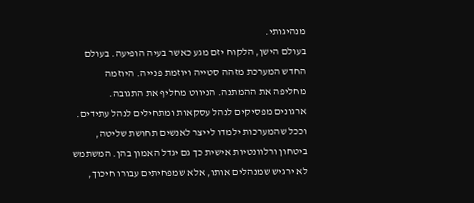מנהיגותי.
בעולם הישן, הלקוח יזם מגע כאשר בעיה הופיעה. בעולם החדש המערכת מזהה סטייה ויוזמת פנייה. היוזמה מחליפה את ההמתנה. הניווט מחליף את התגובה.
ארגונים מפסיקים לנהל עסקאות ומתחילים לנהל עתידים.
וככל שהמערכות ילמדו לייצר לאנשים תחושת שליטה, ביטחון ורלוונטיות אישית כך גם יגדל האמון בהן. המשתמש לא ירגיש שמנהלים אותו, אלא שמפחיתים עבורו חיכוך,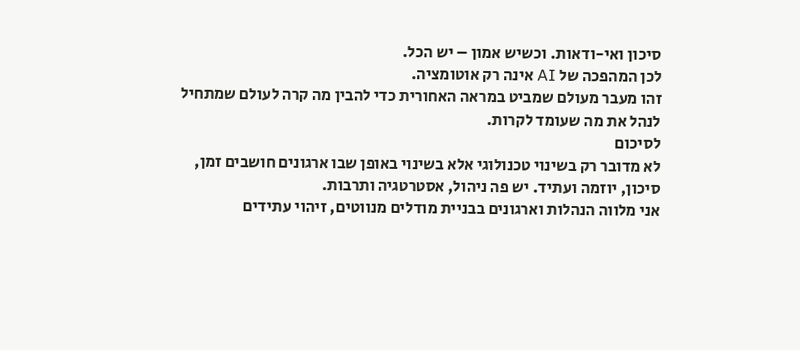סיכון ואי-ודאות. וכשיש אמון – יש הכל.
לכן המהפכה של AI אינה רק אוטומציה.
זהו מעבר מעולם שמביט במראה האחורית כדי להבין מה קרה לעולם שמתחיל לנהל את מה שעומד לקרות.
לסיכום
לא מדובר רק בשינוי טכנולוגי אלא בשינוי באופן שבו ארגונים חושבים זמן, סיכון, יוזמה ועתיד. יש פה ניהול, אסטרטגיה ותרבות.
אני מלווה הנהלות וארגונים בבניית מודלים מנווטים, זיהוי עתידים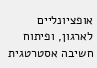אופציונליים לארגון, ופיתוח חשיבה אסטרטגית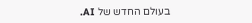בעולם החדש של AI.